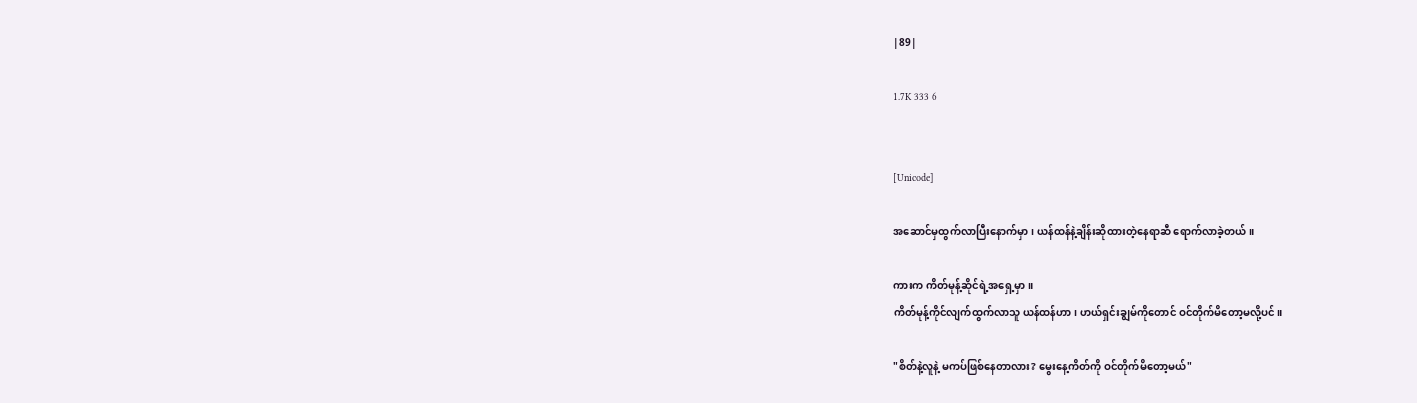|89|

1.7K 333 6


[Unicode]

အဆောင်မှထွက်လာပြီးနောက်မှာ၊ ယန်ထန်နဲ့ချိန်းဆိုထားတဲ့နေရာဆီ ရောက်လာခဲ့တယ်။

ကားက ကိတ်မုန့်ဆိုင်ရဲ့အရှေ့မှာ။
ကိတ်မုန့်ကိုင်လျက်ထွက်လာသူ ယန်ထန်ဟာ၊ ဟယ်ရှင်းချွမ်ကိုတောင် ဝင်တိုက်မိတော့မလို့ပင်။

"စိတ်နဲ့လူနဲ့ မကပ်ဖြစ်နေတာလား? မွေးနေ့ကိတ်ကို ဝင်တိုက်မိတော့မယ်"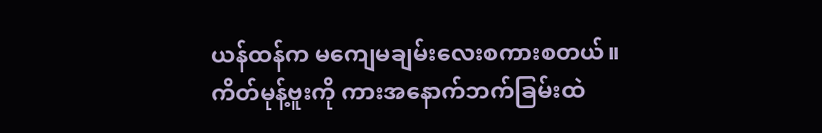ယန်ထန်က မကျေမချမ်းလေးစကားစတယ်။
ကိတ်မုန့်ဗူးကို ကားအနောက်ဘက်ခြမ်းထဲ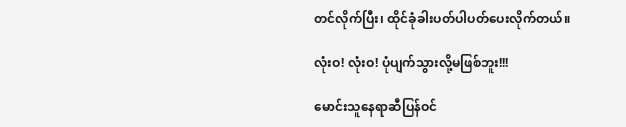တင်လိုက်ပြီး၊ ထိုင်ခုံခါးပတ်ပါပတ်ပေးလိုက်တယ်။

လုံးဝ! လုံးဝ! ပုံပျက်သွားလို့မဖြစ်ဘူး!!!

မောင်းသူနေရာဆီပြန်ဝင်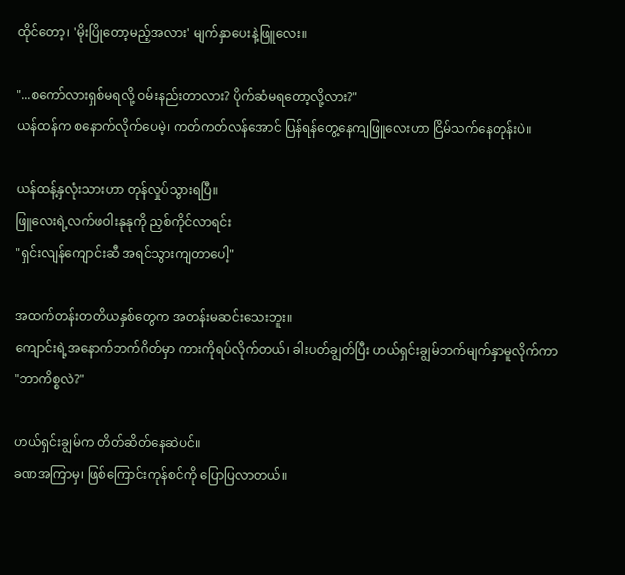ထိုင်တော့၊ 'မိုးပြိုတော့မည့်အလား' မျက်နှာပေးနဲ့ဖြူလေး။

"...စကော်လားရှစ်မရလို့ ဝမ်းနည်းတာလား? ပိုက်ဆံမရတော့လို့လား?"
ယန်ထန်က စနောက်လိုက်ပေမဲ့၊ ကတ်ကတ်လန်အောင် ပြန်ရန်တွေ့နေကျဖြူလေးဟာ ငြိမ်သက်နေတုန်းပဲ။

ယန်ထန့်နှလုံးသားဟာ တုန်လှုပ်သွားရပြီ။
ဖြူလေးရဲ့လက်ဖဝါးနုနုကို ညှစ်ကိုင်လာရင်း
"ရှင်းလျန်ကျောင်းဆီ အရင်သွားကျတာပေါ့"

အထက်တန်းတတိယနှစ်တွေက အတန်းမဆင်းသေးဘူး။
ကျောင်းရဲ့အနောက်ဘက်ဂိတ်မှာ ကားကိုရပ်လိုက်တယ်၊ ခါးပတ်ချွတ်ပြီး ဟယ်ရှင်းချွမ်ဘက်မျက်နှာမူလိုက်ကာ
"ဘာကိစ္စလဲ?"

ဟယ်ရှင်းချွမ်က တိတ်ဆိတ်နေဆဲပင်။
ခဏအကြာမှ၊ ဖြစ်ကြောင်းကုန်စင်ကို ပြောပြလာတယ်။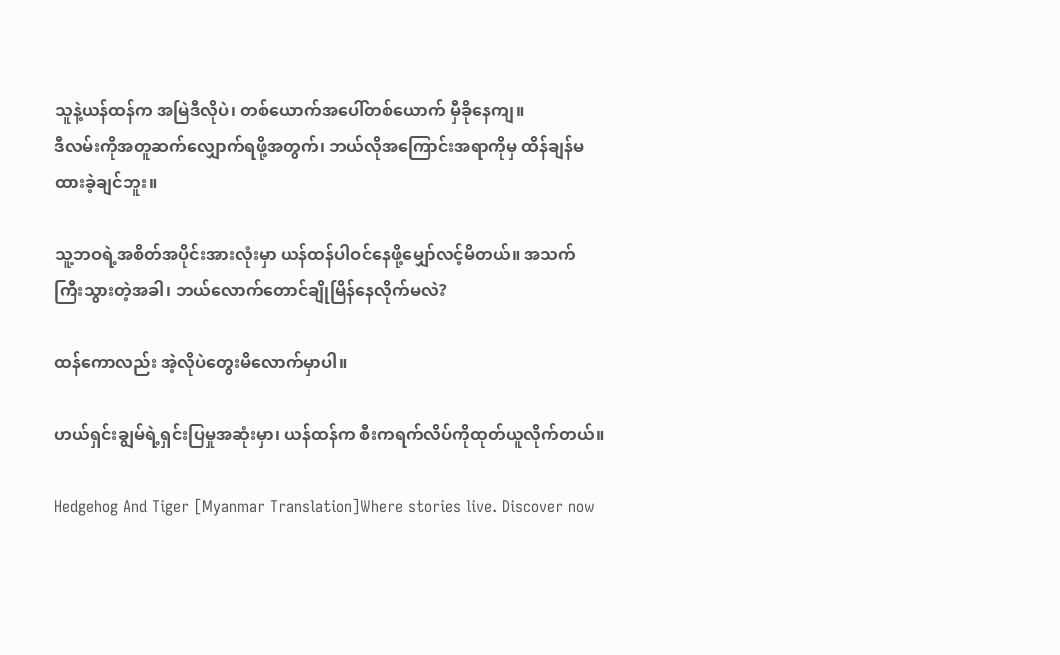သူနဲ့ယန်ထန်က အမြဲဒီလိုပဲ၊ တစ်ယောက်အပေါ်တစ်ယောက် မှီခိုနေကျ။
ဒီလမ်းကိုအတူဆက်လျှောက်ရဖို့အတွက်၊ ဘယ်လိုအကြောင်းအရာကိုမှ ထိန်ချန်မထားခဲ့ချင်ဘူး။

သူ့ဘဝရဲ့အစိတ်အပိုင်းအားလုံးမှာ ယန်ထန်ပါဝင်နေဖို့မျှော်လင့်မိတယ်။ အသက်ကြီးသွားတဲ့အခါ၊ ဘယ်လောက်တောင်ချိုမြိန်နေလိုက်မလဲ?

ထန်ကောလည်း အဲ့လိုပဲတွေးမိလောက်မှာပါ။

ဟယ်ရှင်းချွမ်ရဲ့ရှင်းပြမှုအဆုံးမှာ၊ ယန်ထန်က စီးကရက်လိပ်ကိုထုတ်ယူလိုက်တယ်။

Hedgehog And Tiger [Myanmar Translation]Where stories live. Discover now